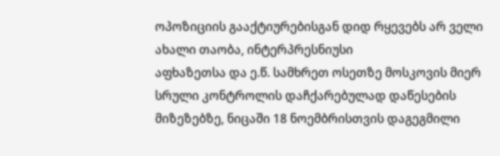ოპოზიციის გააქტიურებისგან დიდ რყევებს არ ველი
ახალი თაობა, ინტერპრესნიუსი
აფხაზეთსა და ე.წ. სამხრეთ ოსეთზე მოსკოვის მიერ სრული კონტროლის დაჩქარებულად დაწესების მიზეზებზე, ნიცაში 18 ნოემბრისთვის დაგეგმილი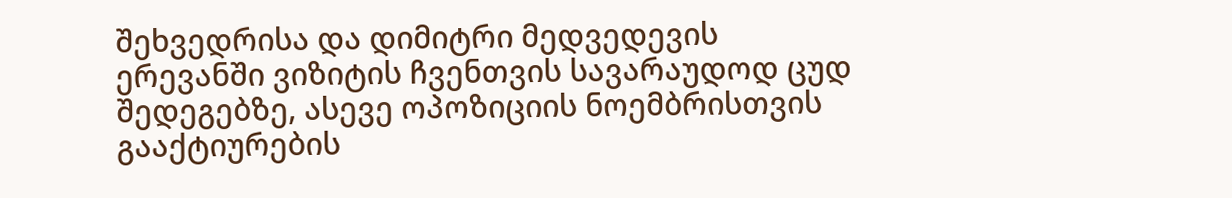შეხვედრისა და დიმიტრი მედვედევის ერევანში ვიზიტის ჩვენთვის სავარაუდოდ ცუდ შედეგებზე, ასევე ოპოზიციის ნოემბრისთვის გააქტიურების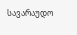სავარაუდო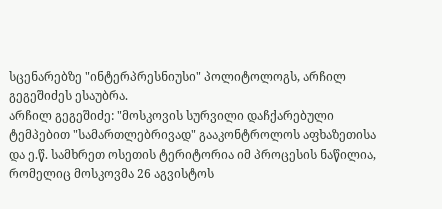სცენარებზე "ინტერპრესნიუსი" პოლიტოლოგს, არჩილ გეგეშიძეს ესაუბრა.
არჩილ გეგეშიძე: "მოსკოვის სურვილი დაჩქარებული ტემპებით "სამართლებრივად" გააკონტროლოს აფხაზეთისა და ე.წ. სამხრეთ ოსეთის ტერიტორია იმ პროცესის ნაწილია, რომელიც მოსკოვმა 26 აგვისტოს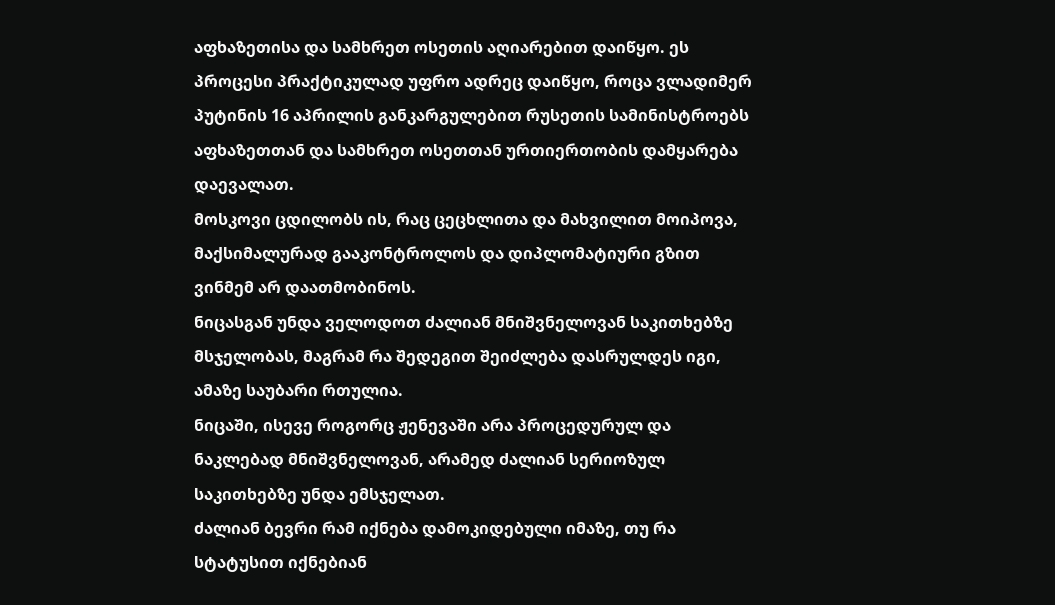აფხაზეთისა და სამხრეთ ოსეთის აღიარებით დაიწყო. ეს პროცესი პრაქტიკულად უფრო ადრეც დაიწყო, როცა ვლადიმერ პუტინის 16 აპრილის განკარგულებით რუსეთის სამინისტროებს აფხაზეთთან და სამხრეთ ოსეთთან ურთიერთობის დამყარება დაევალათ.
მოსკოვი ცდილობს ის, რაც ცეცხლითა და მახვილით მოიპოვა, მაქსიმალურად გააკონტროლოს და დიპლომატიური გზით ვინმემ არ დაათმობინოს.
ნიცასგან უნდა ველოდოთ ძალიან მნიშვნელოვან საკითხებზე მსჯელობას, მაგრამ რა შედეგით შეიძლება დასრულდეს იგი, ამაზე საუბარი რთულია.
ნიცაში, ისევე როგორც ჟენევაში არა პროცედურულ და ნაკლებად მნიშვნელოვან, არამედ ძალიან სერიოზულ საკითხებზე უნდა ემსჯელათ.
ძალიან ბევრი რამ იქნება დამოკიდებული იმაზე, თუ რა სტატუსით იქნებიან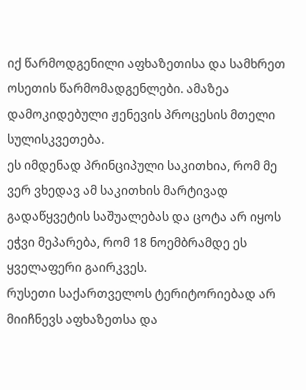იქ წარმოდგენილი აფხაზეთისა და სამხრეთ ოსეთის წარმომადგენლები. ამაზეა დამოკიდებული ჟენევის პროცესის მთელი სულისკვეთება.
ეს იმდენად პრინციპული საკითხია, რომ მე ვერ ვხედავ ამ საკითხის მარტივად გადაწყვეტის საშუალებას და ცოტა არ იყოს ეჭვი მეპარება, რომ 18 ნოემბრამდე ეს ყველაფერი გაირკვეს.
რუსეთი საქართველოს ტერიტორიებად არ მიიჩნევს აფხაზეთსა და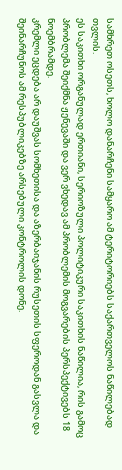სამხრეთ ოსეთს, ხოლო დანარჩენი სამყარო ამ ტერიტორიებს საქართველოს ნაწილებად თვლის.
ეს საკითხი ორგანულად ერთიანი, სერიოზული პოლიტიკური საკითხის ნაწილია, რის გამოც პრობლემა შეიქმნა ჟენევაში და ვერ ვხედავ ამ პრობლემის მოგვარების პერსპექტივებს 18 ნოემბრამდე.
კრემლი ეცდება არ დაუშვას სომხეთისა და აზერბაიჯანის რუსეთის სფეროდან გასვლა და შეინარჩუნოს ამ რესპუბლიკებზე არსებული კონტროლის დონე.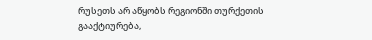რუსეთს არ აწყობს რეგიონში თურქეთის გააქტიურება,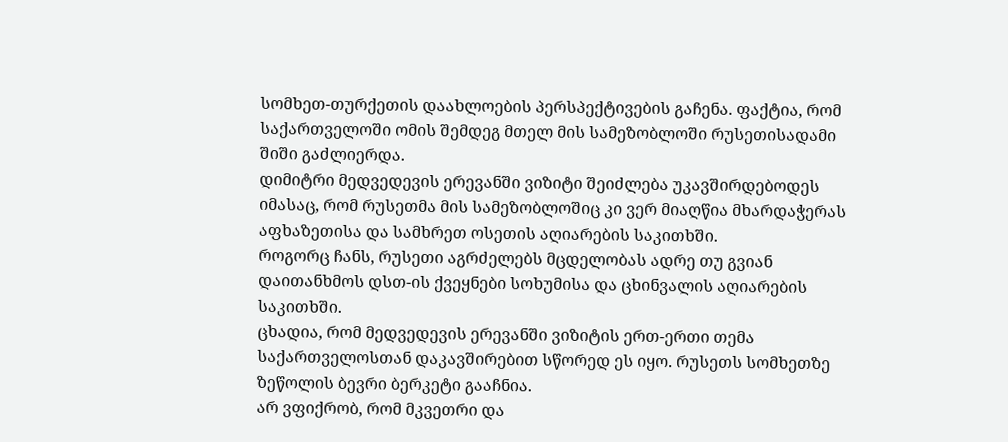სომხეთ-თურქეთის დაახლოების პერსპექტივების გაჩენა. ფაქტია, რომ საქართველოში ომის შემდეგ მთელ მის სამეზობლოში რუსეთისადამი შიში გაძლიერდა.
დიმიტრი მედვედევის ერევანში ვიზიტი შეიძლება უკავშირდებოდეს იმასაც, რომ რუსეთმა მის სამეზობლოშიც კი ვერ მიაღწია მხარდაჭერას აფხაზეთისა და სამხრეთ ოსეთის აღიარების საკითხში.
როგორც ჩანს, რუსეთი აგრძელებს მცდელობას ადრე თუ გვიან დაითანხმოს დსთ-ის ქვეყნები სოხუმისა და ცხინვალის აღიარების საკითხში.
ცხადია, რომ მედვედევის ერევანში ვიზიტის ერთ-ერთი თემა საქართველოსთან დაკავშირებით სწორედ ეს იყო. რუსეთს სომხეთზე ზეწოლის ბევრი ბერკეტი გააჩნია.
არ ვფიქრობ, რომ მკვეთრი და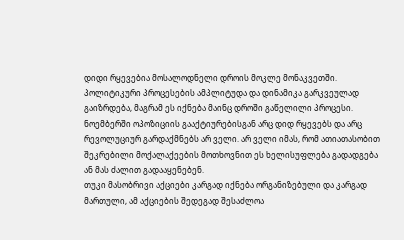დიდი რყევებია მოსალოდნელი დროის მოკლე მონაკვეთში. პოლიტიკური პროცესების ამპლიტუდა და დინამიკა გარკვეულად გაიზრდება, მაგრამ ეს იქნება მაინც დროში გაწელილი პროცესი.
ნოემბერში ოპოზიციის გააქტიურებისგან არც დიდ რყევებს და არც რევოლუციურ გარდაქმნებს არ ველი. არ ველი იმას, რომ ათიათასობით შეკრებილი მოქალაქეების მოთხოვნით ეს ხელისუფლება გადადგება ან მას ძალით გადააყენებენ.
თუკი მასობრივი აქციები კარგად იქნება ორგანიზებული და კარგად მართული, ამ აქციების შედეგად შესაძლოა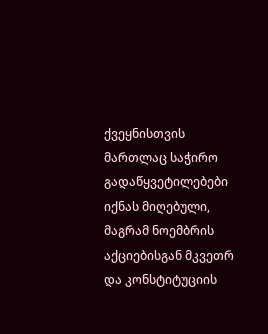ქვეყნისთვის მართლაც საჭირო გადაწყვეტილებები იქნას მიღებული, მაგრამ ნოემბრის აქციებისგან მკვეთრ და კონსტიტუციის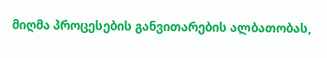მიღმა პროცესების განვითარების ალბათობას,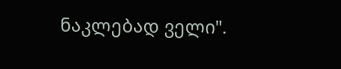ნაკლებად ველი".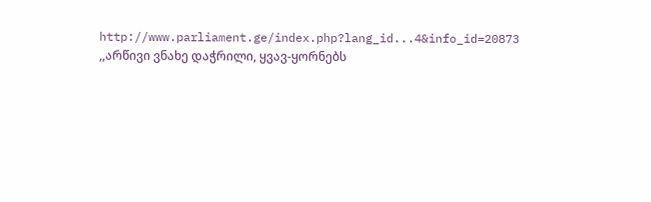http://www.parliament.ge/index.php?lang_id...4&info_id=20873
,,არწივი ვნახე დაჭრილი, ყვავ-ყორნებს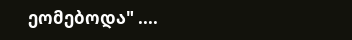ეომებოდა" ....